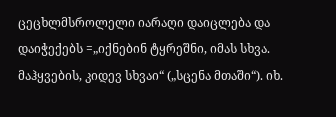ცეცხლმსროლელი იარაღი დაიცლება და დაიჭექებს =„იქნებინ ტყრეშნი, იმას სხვა. მაჰყვების, კიდევ სხვაი“ („სცენა მთაში“). იხ.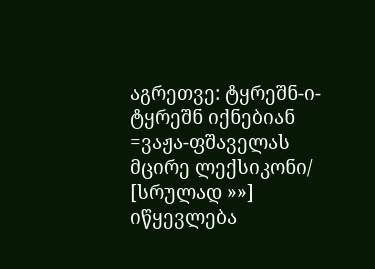აგრეთვე: ტყრეშნ-ი-ტყრეშნ იქნებიან =ვაჟა-ფშაველას მცირე ლექსიკონი/ [სრულად »»]
იწყევლება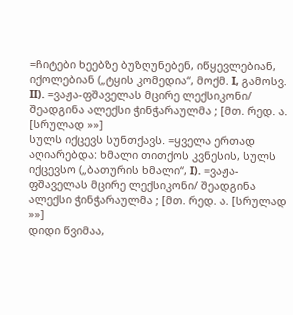=ჩიტები ხეებზე ბუზღუნებენ, იწყევლებიან, იქოლებიან („ტყის კომედია“, მოქმ. I, გამოსვ. II). =ვაჟა-ფშაველას მცირე ლექსიკონი/ შეადგინა ალექსი ჭინჭარაულმა ; [მთ. რედ. ა. [სრულად »»]
სულს იქცევს სუნთქავს. =ყველა ერთად აღიარებდა: ხმალი თითქოს კვნესის, სულს იქცევსო („ბათურის ხმალი“, I). =ვაჟა-ფშაველას მცირე ლექსიკონი/ შეადგინა ალექსი ჭინჭარაულმა ; [მთ. რედ. ა. [სრულად »»]
დიდი წვიმაა,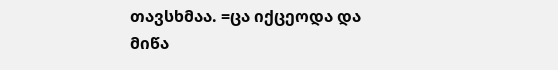თავსხმაა. =ცა იქცეოდა და მიწა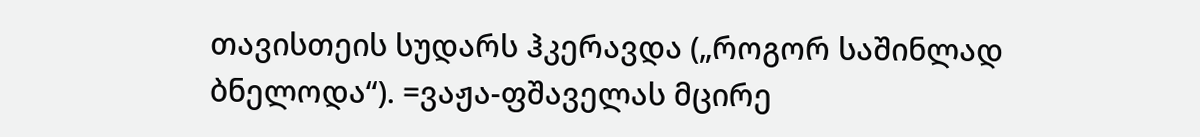თავისთეის სუდარს ჰკერავდა („როგორ საშინლად ბნელოდა“). =ვაჟა-ფშაველას მცირე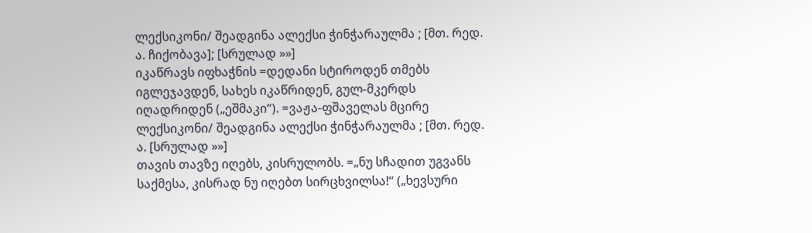ლექსიკონი/ შეადგინა ალექსი ჭინჭარაულმა ; [მთ. რედ. ა. ჩიქობავა]; [სრულად »»]
იკაწრავს იფხაჭნის =დედანი სტიროდენ თმებს იგლეჯავდენ, სახეს იკაწრიდენ, გულ-მკერდს იღადრიდენ („ეშმაკი“). =ვაჟა-ფშაველას მცირე ლექსიკონი/ შეადგინა ალექსი ჭინჭარაულმა ; [მთ. რედ. ა. [სრულად »»]
თავის თავზე იღებს, კისრულობს. =„ნუ სჩადით უგვანს საქმესა, კისრად ნუ იღებთ სირცხვილსა!“ („ხევსური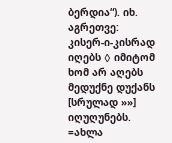ბერდია“). იხ. აგრეთვე: კისერ-ი-კისრად იღებს ◊ იმიტომ ხომ არ აღებს მედუქნე დუქანს [სრულად »»]
იღუღუნებს. =ახლა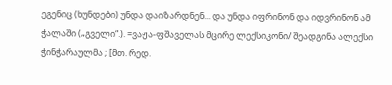ეგენიც (ხუნდები) უნდა დაიზარდნენ... და უნდა იფრინონ და იდვრინონ ამ ჭალაში („გველი“.). =ვაჟა-ფშაველას მცირე ლექსიკონი/ შეადგინა ალექსი ჭინჭარაულმა ; [მთ. რედ.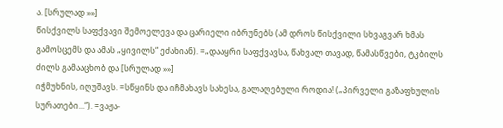ა. [სრულად »»]
წისქვილს საფქვავი შემოელევა და ცარიელი იბრუნებს (ამ დროს წისქვილი სხვაგვარ ხმას გამოსცემს და ამას „ყივილს“ ეძახიან). =„დააყრი საფქვავსა, წახვალ თავად, წამასწვები, ტკბილს ძილს გამააცხობ და [სრულად »»]
იჭმუხნის, იღუშავს. =სწყინს და იჩმახავს სახესა, გალაღებული როდია! („პირველი გაზაფხულის სურათები...“). =ვაჟა-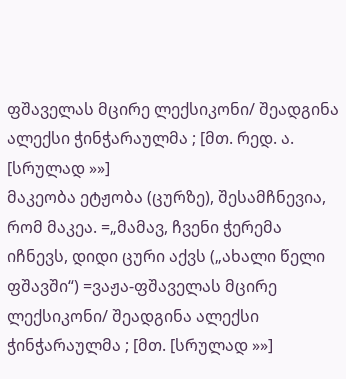ფშაველას მცირე ლექსიკონი/ შეადგინა ალექსი ჭინჭარაულმა ; [მთ. რედ. ა. [სრულად »»]
მაკეობა ეტჟობა (ცურზე), შესამჩნევია, რომ მაკეა. =„მამავ, ჩვენი ჭერემა იჩნევს, დიდი ცური აქვს („ახალი წელი ფშავში“) =ვაჟა-ფშაველას მცირე ლექსიკონი/ შეადგინა ალექსი ჭინჭარაულმა ; [მთ. [სრულად »»]